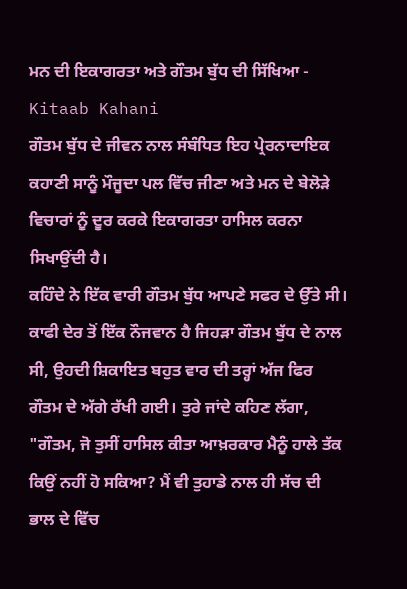ਮਨ ਦੀ ਇਕਾਗਰਤਾ ਅਤੇ ਗੌਤਮ ਬੁੱਧ ਦੀ ਸਿੱਖਿਆ - Kitaab Kahani
ਗੌਤਮ ਬੁੱਧ ਦੇ ਜੀਵਨ ਨਾਲ ਸੰਬੰਧਿਤ ਇਹ ਪ੍ਰੇਰਨਾਦਾਇਕ ਕਹਾਣੀ ਸਾਨੂੰ ਮੌਜੂਦਾ ਪਲ ਵਿੱਚ ਜੀਣਾ ਅਤੇ ਮਨ ਦੇ ਬੇਲੋੜੇ ਵਿਚਾਰਾਂ ਨੂੰ ਦੂਰ ਕਰਕੇ ਇਕਾਗਰਤਾ ਹਾਸਿਲ ਕਰਨਾ ਸਿਖਾਉਂਦੀ ਹੈ।
ਕਹਿੰਦੇ ਨੇ ਇੱਕ ਵਾਰੀ ਗੌਤਮ ਬੁੱਧ ਆਪਣੇ ਸਫਰ ਦੇ ਉੱਤੇ ਸੀ। ਕਾਫੀ ਦੇਰ ਤੋਂ ਇੱਕ ਨੌਜਵਾਨ ਹੈ ਜਿਹੜਾ ਗੌਤਮ ਬੁੱਧ ਦੇ ਨਾਲ ਸੀ, ਉਹਦੀ ਸ਼ਿਕਾਇਤ ਬਹੁਤ ਵਾਰ ਦੀ ਤਰ੍ਹਾਂ ਅੱਜ ਫਿਰ ਗੌਤਮ ਦੇ ਅੱਗੇ ਰੱਖੀ ਗਈ। ਤੁਰੇ ਜਾਂਦੇ ਕਹਿਣ ਲੱਗਾ, "ਗੌਤਮ, ਜੋ ਤੁਸੀਂ ਹਾਸਿਲ ਕੀਤਾ ਆਖ਼ਰਕਾਰ ਮੈਨੂੰ ਹਾਲੇ ਤੱਕ ਕਿਉਂ ਨਹੀਂ ਹੋ ਸਕਿਆ? ਮੈਂ ਵੀ ਤੁਹਾਡੇ ਨਾਲ ਹੀ ਸੱਚ ਦੀ ਭਾਲ ਦੇ ਵਿੱਚ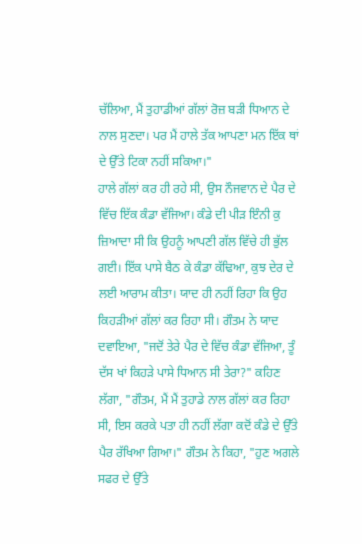ਚੱਲਿਆ, ਮੈਂ ਤੁਹਾਡੀਆਂ ਗੱਲਾਂ ਰੋਜ਼ ਬੜੀ ਧਿਆਨ ਦੇ ਨਾਲ ਸੁਣਦਾ। ਪਰ ਮੈਂ ਹਾਲੇ ਤੱਕ ਆਪਣਾ ਮਨ ਇੱਕ ਥਾਂ ਦੇ ਉੱਤੇ ਟਿਕਾ ਨਹੀਂ ਸਕਿਆ।"
ਹਾਲੇ ਗੱਲਾਂ ਕਰ ਹੀ ਰਹੇ ਸੀ, ਉਸ ਨੌਜਵਾਨ ਦੇ ਪੈਰ ਦੇ ਵਿੱਚ ਇੱਕ ਕੰਡਾ ਵੱਜਿਆ। ਕੰਡੇ ਦੀ ਪੀੜ ਇੰਨੀ ਕੁ ਜ਼ਿਆਦਾ ਸੀ ਕਿ ਉਹਨੂੰ ਆਪਣੀ ਗੱਲ ਵਿੱਚੇ ਹੀ ਭੁੱਲ ਗਈ। ਇੱਕ ਪਾਸੇ ਬੈਠ ਕੇ ਕੰਡਾ ਕੱਢਿਆ, ਕੁਝ ਦੇਰ ਦੇ ਲਈ ਆਰਾਮ ਕੀਤਾ। ਯਾਦ ਹੀ ਨਹੀਂ ਰਿਹਾ ਕਿ ਉਹ ਕਿਹੜੀਆਂ ਗੱਲਾਂ ਕਰ ਰਿਹਾ ਸੀ। ਗੌਤਮ ਨੇ ਯਾਦ ਦਵਾਇਆ, "ਜਦੋਂ ਤੇਰੇ ਪੈਰ ਦੇ ਵਿੱਚ ਕੰਡਾ ਵੱਜਿਆ, ਤੂੰ ਦੱਸ ਖਾਂ ਕਿਹੜੇ ਪਾਸੇ ਧਿਆਨ ਸੀ ਤੇਰਾ?" ਕਹਿਣ ਲੱਗਾ, "ਗੌਤਮ, ਮੈਂ ਮੈਂ ਤੁਹਾਡੇ ਨਾਲ ਗੱਲਾਂ ਕਰ ਰਿਹਾ ਸੀ, ਇਸ ਕਰਕੇ ਪਤਾ ਹੀ ਨਹੀਂ ਲੱਗਾ ਕਦੋਂ ਕੰਡੇ ਦੇ ਉੱਤੇ ਪੈਰ ਰੱਖਿਆ ਗਿਆ।" ਗੌਤਮ ਨੇ ਕਿਹਾ, "ਹੁਣ ਅਗਲੇ ਸਫਰ ਦੇ ਉੱਤੇ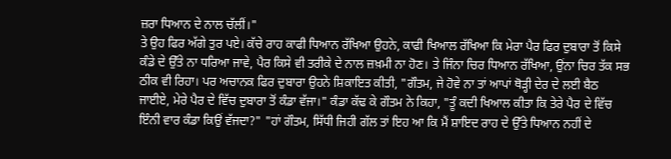ਜ਼ਰਾ ਧਿਆਨ ਦੇ ਨਾਲ ਚੱਲੀਂ।"
ਤੇ ਉਹ ਫਿਰ ਅੱਗੇ ਤੁਰ ਪਏ। ਕੱਚੇ ਰਾਹ ਕਾਫੀ ਧਿਆਨ ਰੱਖਿਆ ਉਹਨੇ, ਕਾਫੀ ਖਿਆਲ ਰੱਖਿਆ ਕਿ ਮੇਰਾ ਪੈਰ ਫਿਰ ਦੁਬਾਰਾ ਤੋਂ ਕਿਸੇ ਕੰਡੇ ਦੇ ਉੱਤੇ ਨਾ ਧਰਿਆ ਜਾਵੇ, ਪੈਰ ਕਿਸੇ ਵੀ ਤਰੀਕੇ ਦੇ ਨਾਲ ਜ਼ਖ਼ਮੀ ਨਾ ਹੋਣ। ਤੇ ਜਿੰਨਾ ਚਿਰ ਧਿਆਨ ਰੱਖਿਆ, ਉਂਨਾ ਚਿਰ ਤੱਕ ਸਭ ਠੀਕ ਵੀ ਰਿਹਾ। ਪਰ ਅਚਾਨਕ ਫਿਰ ਦੁਬਾਰਾ ਉਹਨੇ ਸ਼ਿਕਾਇਤ ਕੀਤੀ, "ਗੌਤਮ, ਜੇ ਹੋਵੇ ਨਾ ਤਾਂ ਆਪਾਂ ਥੋੜ੍ਹੀ ਦੇਰ ਦੇ ਲਈ ਬੈਠ ਜਾਈਏ, ਮੇਰੇ ਪੈਰ ਦੇ ਵਿੱਚ ਦੁਬਾਰਾ ਤੋਂ ਕੰਡਾ ਵੱਜਾ।" ਕੰਡਾ ਕੱਢ ਕੇ ਗੌਤਮ ਨੇ ਕਿਹਾ, "ਤੂੰ ਕਦੀ ਖਿਆਲ ਕੀਤਾ ਕਿ ਤੇਰੇ ਪੈਰ ਦੇ ਵਿੱਚ ਇੰਨੀ ਵਾਰ ਕੰਡਾ ਕਿਉਂ ਵੱਜਦਾ?" "ਹਾਂ ਗੌਤਮ, ਸਿੱਧੀ ਜਿਹੀ ਗੱਲ ਤਾਂ ਇਹ ਆ ਕਿ ਮੈਂ ਸ਼ਾਇਦ ਰਾਹ ਦੇ ਉੱਤੇ ਧਿਆਨ ਨਹੀਂ ਦੇ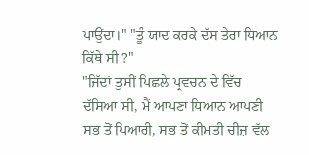ਪਾਉਂਦਾ।" "ਤੂੰ ਯਾਦ ਕਰਕੇ ਦੱਸ ਤੇਰਾ ਧਿਆਨ ਕਿੱਥੇ ਸੀ?"
"ਜਿੱਦਾਂ ਤੁਸੀਂ ਪਿਛਲੇ ਪ੍ਰਵਚਨ ਦੇ ਵਿੱਚ ਦੱਸਿਆ ਸੀ, ਮੈਂ ਆਪਣਾ ਧਿਆਨ ਆਪਣੀ ਸਭ ਤੋਂ ਪਿਆਰੀ, ਸਭ ਤੋਂ ਕੀਮਤੀ ਚੀਜ਼ ਵੱਲ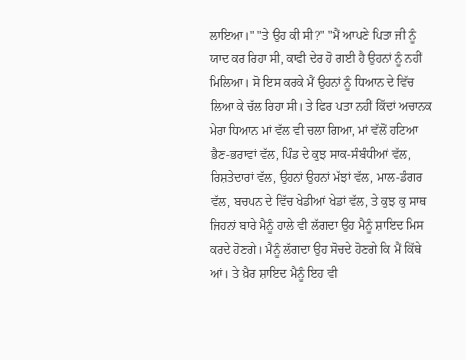ਲਾਇਆ।" "ਤੇ ਉਹ ਕੀ ਸੀ?" "ਮੈਂ ਆਪਣੇ ਪਿਤਾ ਜੀ ਨੂੰ ਯਾਦ ਕਰ ਰਿਹਾ ਸੀ, ਕਾਫੀ ਦੇਰ ਹੋ ਗਈ ਹੈ ਉਹਨਾਂ ਨੂੰ ਨਹੀਂ ਮਿਲਿਆ। ਸੋ ਇਸ ਕਰਕੇ ਮੈਂ ਉਹਨਾਂ ਨੂੰ ਧਿਆਨ ਦੇ ਵਿੱਚ ਲਿਆ ਕੇ ਚੱਲ ਰਿਹਾ ਸੀ। ਤੇ ਫਿਰ ਪਤਾ ਨਹੀਂ ਕਿੱਦਾਂ ਅਚਾਨਕ ਮੇਰਾ ਧਿਆਨ ਮਾਂ ਵੱਲ ਵੀ ਚਲਾ ਗਿਆ, ਮਾਂ ਵੱਲੋਂ ਹਟਿਆ ਭੈਣ-ਭਰਾਵਾਂ ਵੱਲ, ਪਿੰਡ ਦੇ ਕੁਝ ਸਾਕ-ਸੰਬੰਧੀਆਂ ਵੱਲ, ਰਿਸ਼ਤੇਦਾਰਾਂ ਵੱਲ, ਉਹਨਾਂ ਉਹਨਾਂ ਮੱਝਾਂ ਵੱਲ, ਮਾਲ-ਡੰਗਰ ਵੱਲ, ਬਚਪਨ ਦੇ ਵਿੱਚ ਖੇਡੀਆਂ ਖੇਡਾਂ ਵੱਲ, ਤੇ ਕੁਝ ਕੁ ਸਾਥ ਜਿਹਨਾਂ ਬਾਰੇ ਮੈਨੂੰ ਹਾਲੇ ਵੀ ਲੱਗਦਾ ਉਹ ਮੈਨੂੰ ਸ਼ਾਇਦ ਮਿਸ ਕਰਦੇ ਹੋਣਗੇ। ਮੈਨੂੰ ਲੱਗਦਾ ਉਹ ਸੋਚਦੇ ਹੋਣਗੇ ਕਿ ਮੈਂ ਕਿੱਥੇ ਆਂ। ਤੇ ਖ਼ੈਰ ਸ਼ਾਇਦ ਮੈਨੂੰ ਇਹ ਵੀ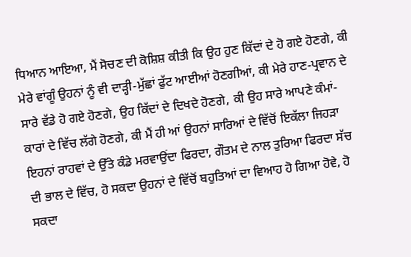ਧਿਆਨ ਆਇਆ, ਮੈਂ ਸੋਚਣ ਦੀ ਕੋਸ਼ਿਸ਼ ਕੀਤੀ ਕਿ ਉਹ ਹੁਣ ਕਿੱਦਾਂ ਦੇ ਹੋ ਗਏ ਹੋਣਗੇ, ਕੀ ਮੇਰੇ ਵਾਂਗੂੰ ਉਹਨਾਂ ਨੂੰ ਵੀ ਦਾੜ੍ਹੀ-ਮੁੱਛਾਂ ਫੁੱਟ ਆਈਆਂ ਹੋਣਗੀਆਂ, ਕੀ ਮੇਰੇ ਹਾਣ-ਪ੍ਰਵਾਨ ਦੇ ਸਾਰੇ ਵੱਡੇ ਹੋ ਗਏ ਹੋਣਗੇ, ਉਹ ਕਿੱਦਾਂ ਦੇ ਦਿਖਦੇ ਹੋਣਗੇ, ਕੀ ਉਹ ਸਾਰੇ ਆਪਣੇ ਕੰਮਾਂ-ਕਾਰਾਂ ਦੇ ਵਿੱਚ ਲੱਗੇ ਹੋਣਗੇ, ਕੀ ਮੈਂ ਹੀ ਆਂ ਉਹਨਾਂ ਸਾਰਿਆਂ ਦੇ ਵਿੱਚੋਂ ਇਕੱਲਾ ਜਿਹੜਾ ਇਹਨਾਂ ਰਾਹਵਾਂ ਦੇ ਉੱਤੇ ਕੰਡੇ ਮਰਵਾਉਂਦਾ ਫਿਰਦਾ, ਗੌਤਮ ਦੇ ਨਾਲ ਤੁਰਿਆ ਫਿਰਦਾ ਸੱਚ ਦੀ ਭਾਲ ਦੇ ਵਿੱਚ, ਹੋ ਸਕਦਾ ਉਹਨਾਂ ਦੇ ਵਿੱਚੋਂ ਬਹੁਤਿਆਂ ਦਾ ਵਿਆਹ ਹੋ ਗਿਆ ਹੋਵੇ, ਹੋ ਸਕਦਾ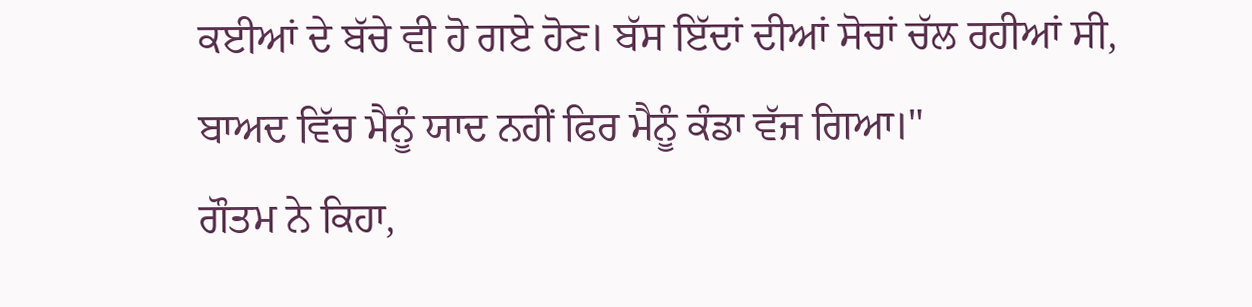ਕਈਆਂ ਦੇ ਬੱਚੇ ਵੀ ਹੋ ਗਏ ਹੋਣ। ਬੱਸ ਇੱਦਾਂ ਦੀਆਂ ਸੋਚਾਂ ਚੱਲ ਰਹੀਆਂ ਸੀ, ਬਾਅਦ ਵਿੱਚ ਮੈਨੂੰ ਯਾਦ ਨਹੀਂ ਫਿਰ ਮੈਨੂੰ ਕੰਡਾ ਵੱਜ ਗਿਆ।"
ਗੌਤਮ ਨੇ ਕਿਹਾ,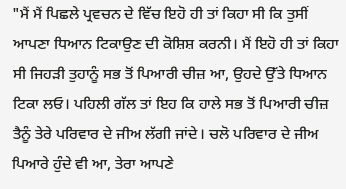"ਮੈਂ ਮੈਂ ਪਿਛਲੇ ਪ੍ਰਵਚਨ ਦੇ ਵਿੱਚ ਇਹੋ ਹੀ ਤਾਂ ਕਿਹਾ ਸੀ ਕਿ ਤੁਸੀਂ ਆਪਣਾ ਧਿਆਨ ਟਿਕਾਉਣ ਦੀ ਕੋਸ਼ਿਸ਼ ਕਰਨੀ। ਮੈਂ ਇਹੋ ਹੀ ਤਾਂ ਕਿਹਾ ਸੀ ਜਿਹੜੀ ਤੁਹਾਨੂੰ ਸਭ ਤੋਂ ਪਿਆਰੀ ਚੀਜ਼ ਆ, ਉਹਦੇ ਉੱਤੇ ਧਿਆਨ ਟਿਕਾ ਲਓ। ਪਹਿਲੀ ਗੱਲ ਤਾਂ ਇਹ ਕਿ ਹਾਲੇ ਸਭ ਤੋਂ ਪਿਆਰੀ ਚੀਜ਼ ਤੈਨੂੰ ਤੇਰੇ ਪਰਿਵਾਰ ਦੇ ਜੀਅ ਲੱਗੀ ਜਾਂਦੇ। ਚਲੋ ਪਰਿਵਾਰ ਦੇ ਜੀਅ ਪਿਆਰੇ ਹੁੰਦੇ ਵੀ ਆ, ਤੇਰਾ ਆਪਣੇ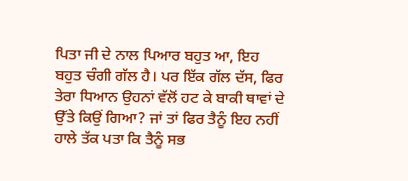ਪਿਤਾ ਜੀ ਦੇ ਨਾਲ ਪਿਆਰ ਬਹੁਤ ਆ, ਇਹ ਬਹੁਤ ਚੰਗੀ ਗੱਲ ਹੈ। ਪਰ ਇੱਕ ਗੱਲ ਦੱਸ, ਫਿਰ ਤੇਰਾ ਧਿਆਨ ਉਹਨਾਂ ਵੱਲੋਂ ਹਟ ਕੇ ਬਾਕੀ ਥਾਵਾਂ ਦੇ ਉੱਤੇ ਕਿਉਂ ਗਿਆ? ਜਾਂ ਤਾਂ ਫਿਰ ਤੈਨੂੰ ਇਹ ਨਹੀਂ ਹਾਲੇ ਤੱਕ ਪਤਾ ਕਿ ਤੈਨੂੰ ਸਭ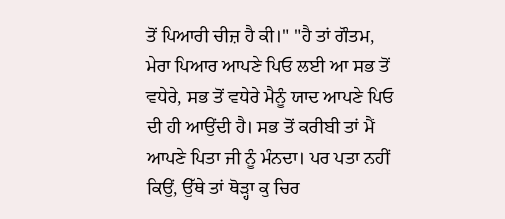ਤੋਂ ਪਿਆਰੀ ਚੀਜ਼ ਹੈ ਕੀ।" "ਹੈ ਤਾਂ ਗੌਤਮ, ਮੇਰਾ ਪਿਆਰ ਆਪਣੇ ਪਿਓ ਲਈ ਆ ਸਭ ਤੋਂ ਵਧੇਰੇ, ਸਭ ਤੋਂ ਵਧੇਰੇ ਮੈਨੂੰ ਯਾਦ ਆਪਣੇ ਪਿਓ ਦੀ ਹੀ ਆਉਂਦੀ ਹੈ। ਸਭ ਤੋਂ ਕਰੀਬੀ ਤਾਂ ਮੈਂ ਆਪਣੇ ਪਿਤਾ ਜੀ ਨੂੰ ਮੰਨਦਾ। ਪਰ ਪਤਾ ਨਹੀਂ ਕਿਉਂ, ਉੱਥੇ ਤਾਂ ਥੋੜ੍ਹਾ ਕੁ ਚਿਰ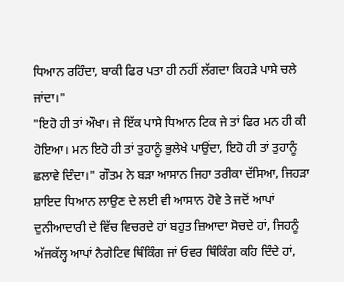ਧਿਆਨ ਰਹਿੰਦਾ, ਬਾਕੀ ਫਿਰ ਪਤਾ ਹੀ ਨਹੀਂ ਲੱਗਦਾ ਕਿਹੜੇ ਪਾਸੇ ਚਲੇ ਜਾਂਦਾ।"
"ਇਹੋ ਹੀ ਤਾਂ ਔਖਾ। ਜੇ ਇੱਕ ਪਾਸੇ ਧਿਆਨ ਟਿਕ ਜੇ ਤਾਂ ਫਿਰ ਮਨ ਹੀ ਕੀ ਹੋਇਆ। ਮਨ ਇਹੋ ਹੀ ਤਾਂ ਤੁਹਾਨੂੰ ਭੁਲੇਖੇ ਪਾਉਂਦਾ, ਇਹੋ ਹੀ ਤਾਂ ਤੁਹਾਨੂੰ ਛਲਾਵੇ ਦਿੰਦਾ।" ਗੌਤਮ ਨੇ ਬੜਾ ਆਸਾਨ ਜਿਹਾ ਤਰੀਕਾ ਦੱਸਿਆ, ਜਿਹੜਾ ਸ਼ਾਇਦ ਧਿਆਨ ਲਾਉਣ ਦੇ ਲਈ ਵੀ ਆਸਾਨ ਹੋਵੇ ਤੇ ਜਦੋਂ ਆਪਾਂ ਦੁਨੀਆਦਾਰੀ ਦੇ ਵਿੱਚ ਵਿਚਰਦੇ ਹਾਂ ਬਹੁਤ ਜ਼ਿਆਦਾ ਸੋਚਦੇ ਹਾਂ, ਜਿਹਨੂੰ ਅੱਜਕੱਲ੍ਹ ਆਪਾਂ ਨੈਗੇਟਿਵ ਥਿੰਕਿੰਗ ਜਾਂ ਓਵਰ ਥਿੰਕਿੰਗ ਕਹਿ ਦਿੰਦੇ ਹਾਂ,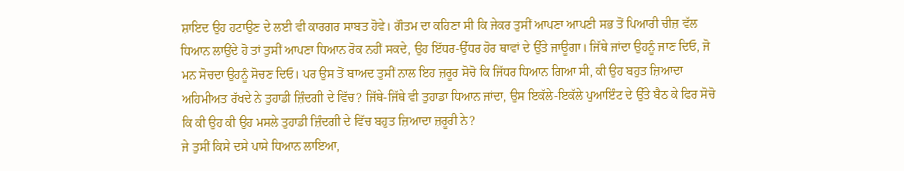ਸ਼ਾਇਦ ਉਹ ਹਟਾਉਣ ਦੇ ਲਈ ਵੀ ਕਾਰਗਰ ਸਾਬਤ ਹੋਵੇ। ਗੌਤਮ ਦਾ ਕਹਿਣਾ ਸੀ ਕਿ ਜੇਕਰ ਤੁਸੀਂ ਆਪਣਾ ਆਪਣੀ ਸਭ ਤੋਂ ਪਿਆਰੀ ਚੀਜ਼ ਵੱਲ ਧਿਆਨ ਲਾਉਂਦੇ ਹੋ ਤਾਂ ਤੁਸੀਂ ਆਪਣਾ ਧਿਆਨ ਰੋਕ ਨਹੀਂ ਸਕਦੇ, ਉਹ ਇੱਧਰ-ਉੱਧਰ ਹੋਰ ਥਾਵਾਂ ਦੇ ਉੱਤੇ ਜਾਊਗਾ। ਜਿੱਥੇ ਜਾਂਦਾ ਉਹਨੂੰ ਜਾਣ ਦਿਓ, ਜੋ ਮਨ ਸੋਚਦਾ ਉਹਨੂੰ ਸੋਚਣ ਦਿਓ। ਪਰ ਉਸ ਤੋਂ ਬਾਅਦ ਤੁਸੀਂ ਨਾਲ ਇਹ ਜ਼ਰੂਰ ਸੋਚੋ ਕਿ ਜਿੱਧਰ ਧਿਆਨ ਗਿਆ ਸੀ, ਕੀ ਉਹ ਬਹੁਤ ਜ਼ਿਆਦਾ ਅਹਿਮੀਅਤ ਰੱਖਦੇ ਨੇ ਤੁਹਾਡੀ ਜ਼ਿੰਦਗੀ ਦੇ ਵਿੱਚ? ਜਿੱਥੇ-ਜਿੱਥੇ ਵੀ ਤੁਹਾਡਾ ਧਿਆਨ ਜਾਂਦਾ, ਉਸ ਇਕੱਲੇ-ਇਕੱਲੇ ਪੁਆਇੰਟ ਦੇ ਉੱਤੇ ਬੈਠ ਕੇ ਫਿਰ ਸੋਚੋ ਕਿ ਕੀ ਉਹ ਕੀ ਉਹ ਮਸਲੇ ਤੁਹਾਡੀ ਜ਼ਿੰਦਗੀ ਦੇ ਵਿੱਚ ਬਹੁਤ ਜ਼ਿਆਦਾ ਜ਼ਰੂਰੀ ਨੇ?
ਜੇ ਤੁਸੀਂ ਕਿਸੇ ਦਸੇ ਪਾਸੇ ਧਿਆਨ ਲਾਇਆ,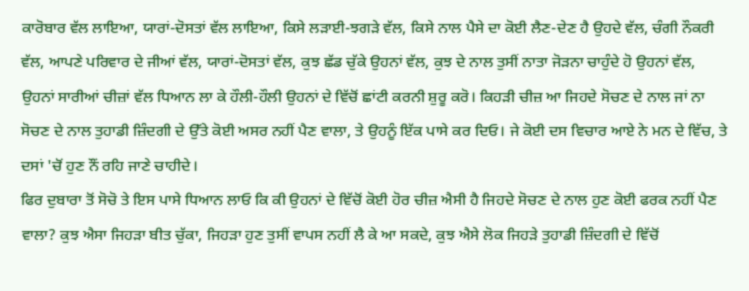ਕਾਰੋਬਾਰ ਵੱਲ ਲਾਇਆ, ਯਾਰਾਂ-ਦੋਸਤਾਂ ਵੱਲ ਲਾਇਆ, ਕਿਸੇ ਲੜਾਈ-ਝਗੜੇ ਵੱਲ, ਕਿਸੇ ਨਾਲ ਪੈਸੇ ਦਾ ਕੋਈ ਲੈਣ-ਦੇਣ ਹੈ ਉਹਦੇ ਵੱਲ, ਚੰਗੀ ਨੌਕਰੀ ਵੱਲ, ਆਪਣੇ ਪਰਿਵਾਰ ਦੇ ਜੀਆਂ ਵੱਲ, ਯਾਰਾਂ-ਦੋਸਤਾਂ ਵੱਲ, ਕੁਝ ਛੱਡ ਚੁੱਕੇ ਉਹਨਾਂ ਵੱਲ, ਕੁਝ ਦੇ ਨਾਲ ਤੁਸੀਂ ਨਾਤਾ ਜੋੜਨਾ ਚਾਹੁੰਦੇ ਹੋ ਉਹਨਾਂ ਵੱਲ, ਉਹਨਾਂ ਸਾਰੀਆਂ ਚੀਜ਼ਾਂ ਵੱਲ ਧਿਆਨ ਲਾ ਕੇ ਹੌਲੀ-ਹੌਲੀ ਉਹਨਾਂ ਦੇ ਵਿੱਚੋਂ ਛਾਂਟੀ ਕਰਨੀ ਸ਼ੁਰੂ ਕਰੋ। ਕਿਹੜੀ ਚੀਜ਼ ਆ ਜਿਹਦੇ ਸੋਚਣ ਦੇ ਨਾਲ ਜਾਂ ਨਾ ਸੋਚਣ ਦੇ ਨਾਲ ਤੁਹਾਡੀ ਜ਼ਿੰਦਗੀ ਦੇ ਉੱਤੇ ਕੋਈ ਅਸਰ ਨਹੀਂ ਪੈਣ ਵਾਲਾ, ਤੇ ਉਹਨੂੰ ਇੱਕ ਪਾਸੇ ਕਰ ਦਿਓ। ਜੇ ਕੋਈ ਦਸ ਵਿਚਾਰ ਆਏ ਨੇ ਮਨ ਦੇ ਵਿੱਚ, ਤੇ ਦਸਾਂ 'ਚੋਂ ਹੁਣ ਨੌਂ ਰਹਿ ਜਾਣੇ ਚਾਹੀਦੇ।
ਫਿਰ ਦੁਬਾਰਾ ਤੋਂ ਸੋਚੋ ਤੇ ਇਸ ਪਾਸੇ ਧਿਆਨ ਲਾਓ ਕਿ ਕੀ ਉਹਨਾਂ ਦੇ ਵਿੱਚੋਂ ਕੋਈ ਹੋਰ ਚੀਜ਼ ਐਸੀ ਹੈ ਜਿਹਦੇ ਸੋਚਣ ਦੇ ਨਾਲ ਹੁਣ ਕੋਈ ਫਰਕ ਨਹੀਂ ਪੈਣ ਵਾਲਾ? ਕੁਝ ਐਸਾ ਜਿਹੜਾ ਬੀਤ ਚੁੱਕਾ, ਜਿਹੜਾ ਹੁਣ ਤੁਸੀਂ ਵਾਪਸ ਨਹੀਂ ਲੈ ਕੇ ਆ ਸਕਦੇ, ਕੁਝ ਐਸੇ ਲੋਕ ਜਿਹੜੇ ਤੁਹਾਡੀ ਜ਼ਿੰਦਗੀ ਦੇ ਵਿੱਚੋਂ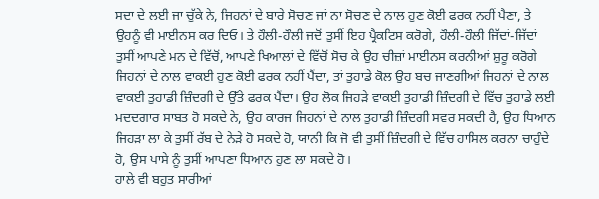ਸਦਾ ਦੇ ਲਈ ਜਾ ਚੁੱਕੇ ਨੇ, ਜਿਹਨਾਂ ਦੇ ਬਾਰੇ ਸੋਚਣ ਜਾਂ ਨਾ ਸੋਚਣ ਦੇ ਨਾਲ ਹੁਣ ਕੋਈ ਫਰਕ ਨਹੀਂ ਪੈਣਾ, ਤੇ ਉਹਨੂੰ ਵੀ ਮਾਈਨਸ ਕਰ ਦਿਓ। ਤੇ ਹੌਲੀ-ਹੌਲੀ ਜਦੋਂ ਤੁਸੀਂ ਇਹ ਪ੍ਰੈਕਟਿਸ ਕਰੋਗੇ, ਹੌਲੀ-ਹੌਲੀ ਜਿੱਦਾਂ-ਜਿੱਦਾਂ ਤੁਸੀਂ ਆਪਣੇ ਮਨ ਦੇ ਵਿੱਚੋਂ, ਆਪਣੇ ਖਿਆਲਾਂ ਦੇ ਵਿੱਚੋਂ ਸੋਚ ਕੇ ਉਹ ਚੀਜ਼ਾਂ ਮਾਈਨਸ ਕਰਨੀਆਂ ਸ਼ੁਰੂ ਕਰੋਗੇ ਜਿਹਨਾਂ ਦੇ ਨਾਲ ਵਾਕਈ ਹੁਣ ਕੋਈ ਫਰਕ ਨਹੀਂ ਪੈਂਦਾ, ਤਾਂ ਤੁਹਾਡੇ ਕੋਲ ਉਹ ਬਚ ਜਾਣਗੀਆਂ ਜਿਹਨਾਂ ਦੇ ਨਾਲ ਵਾਕਈ ਤੁਹਾਡੀ ਜ਼ਿੰਦਗੀ ਦੇ ਉੱਤੇ ਫਰਕ ਪੈਂਦਾ। ਉਹ ਲੋਕ ਜਿਹੜੇ ਵਾਕਈ ਤੁਹਾਡੀ ਜ਼ਿੰਦਗੀ ਦੇ ਵਿੱਚ ਤੁਹਾਡੇ ਲਈ ਮਦਦਗਾਰ ਸਾਬਤ ਹੋ ਸਕਦੇ ਨੇ, ਉਹ ਕਾਰਜ ਜਿਹਨਾਂ ਦੇ ਨਾਲ ਤੁਹਾਡੀ ਜ਼ਿੰਦਗੀ ਸਵਰ ਸਕਦੀ ਹੈ, ਉਹ ਧਿਆਨ ਜਿਹੜਾ ਲਾ ਕੇ ਤੁਸੀਂ ਰੱਬ ਦੇ ਨੇੜੇ ਹੋ ਸਕਦੇ ਹੋ, ਯਾਨੀ ਕਿ ਜੋ ਵੀ ਤੁਸੀਂ ਜ਼ਿੰਦਗੀ ਦੇ ਵਿੱਚ ਹਾਸਿਲ ਕਰਨਾ ਚਾਹੁੰਦੇ ਹੋ, ਉਸ ਪਾਸੇ ਨੂੰ ਤੁਸੀਂ ਆਪਣਾ ਧਿਆਨ ਹੁਣ ਲਾ ਸਕਦੇ ਹੋ।
ਹਾਲੇ ਵੀ ਬਹੁਤ ਸਾਰੀਆਂ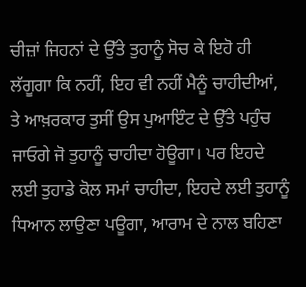ਚੀਜ਼ਾਂ ਜਿਹਨਾਂ ਦੇ ਉੱਤੇ ਤੁਹਾਨੂੰ ਸੋਚ ਕੇ ਇਹੋ ਹੀ ਲੱਗੂਗਾ ਕਿ ਨਹੀਂ, ਇਹ ਵੀ ਨਹੀਂ ਮੈਨੂੰ ਚਾਹੀਦੀਆਂ, ਤੇ ਆਖ਼ਰਕਾਰ ਤੁਸੀਂ ਉਸ ਪੁਆਇੰਟ ਦੇ ਉੱਤੇ ਪਹੁੰਚ ਜਾਓਗੇ ਜੋ ਤੁਹਾਨੂੰ ਚਾਹੀਦਾ ਹੋਊਗਾ। ਪਰ ਇਹਦੇ ਲਈ ਤੁਹਾਡੇ ਕੋਲ ਸਮਾਂ ਚਾਹੀਦਾ, ਇਹਦੇ ਲਈ ਤੁਹਾਨੂੰ ਧਿਆਨ ਲਾਉਣਾ ਪਊਗਾ, ਆਰਾਮ ਦੇ ਨਾਲ ਬਹਿਣਾ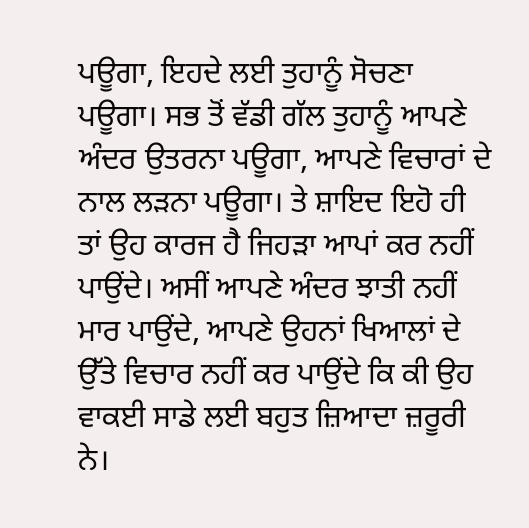ਪਊਗਾ, ਇਹਦੇ ਲਈ ਤੁਹਾਨੂੰ ਸੋਚਣਾ ਪਊਗਾ। ਸਭ ਤੋਂ ਵੱਡੀ ਗੱਲ ਤੁਹਾਨੂੰ ਆਪਣੇ ਅੰਦਰ ਉਤਰਨਾ ਪਊਗਾ, ਆਪਣੇ ਵਿਚਾਰਾਂ ਦੇ ਨਾਲ ਲੜਨਾ ਪਊਗਾ। ਤੇ ਸ਼ਾਇਦ ਇਹੋ ਹੀ ਤਾਂ ਉਹ ਕਾਰਜ ਹੈ ਜਿਹੜਾ ਆਪਾਂ ਕਰ ਨਹੀਂ ਪਾਉਂਦੇ। ਅਸੀਂ ਆਪਣੇ ਅੰਦਰ ਝਾਤੀ ਨਹੀਂ ਮਾਰ ਪਾਉਂਦੇ, ਆਪਣੇ ਉਹਨਾਂ ਖਿਆਲਾਂ ਦੇ ਉੱਤੇ ਵਿਚਾਰ ਨਹੀਂ ਕਰ ਪਾਉਂਦੇ ਕਿ ਕੀ ਉਹ ਵਾਕਈ ਸਾਡੇ ਲਈ ਬਹੁਤ ਜ਼ਿਆਦਾ ਜ਼ਰੂਰੀ ਨੇ।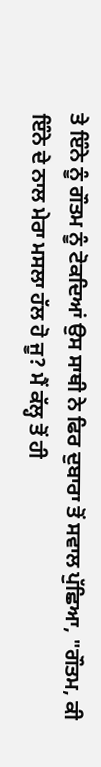ਤੇ ਇੰਨੇ ਨੂੰ ਗੌਤਮ ਨੂੰ ਟੋਕਦਿਆਂ ਉਸ ਸਾਥੀ ਨੇ ਫਿਰ ਦੁਬਾਰਾ ਤੋਂ ਸਵਾਲ ਪੁੱਛਿਆ, "ਗੌਤਮ, ਕੀ ਇੰਨੇ ਦੇ ਨਾਲ ਮੇਰਾ ਮਸਲਾ ਹੱਲ ਹੋ ਜੂ? ਮੈਂ ਕੱਲ੍ਹ ਤੋਂ ਹੀ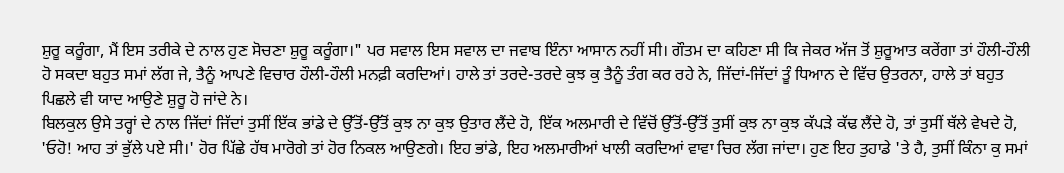ਸ਼ੁਰੂ ਕਰੂੰਗਾ, ਮੈਂ ਇਸ ਤਰੀਕੇ ਦੇ ਨਾਲ ਹੁਣ ਸੋਚਣਾ ਸ਼ੁਰੂ ਕਰੂੰਗਾ।" ਪਰ ਸਵਾਲ ਇਸ ਸਵਾਲ ਦਾ ਜਵਾਬ ਇੰਨਾ ਆਸਾਨ ਨਹੀਂ ਸੀ। ਗੌਤਮ ਦਾ ਕਹਿਣਾ ਸੀ ਕਿ ਜੇਕਰ ਅੱਜ ਤੋਂ ਸ਼ੁਰੂਆਤ ਕਰੇਂਗਾ ਤਾਂ ਹੌਲੀ-ਹੌਲੀ ਹੋ ਸਕਦਾ ਬਹੁਤ ਸਮਾਂ ਲੱਗ ਜੇ, ਤੈਨੂੰ ਆਪਣੇ ਵਿਚਾਰ ਹੌਲੀ-ਹੌਲੀ ਮਨਫ਼ੀ ਕਰਦਿਆਂ। ਹਾਲੇ ਤਾਂ ਤਰਦੇ-ਤਰਦੇ ਕੁਝ ਕੁ ਤੈਨੂੰ ਤੰਗ ਕਰ ਰਹੇ ਨੇ, ਜਿੱਦਾਂ-ਜਿੱਦਾਂ ਤੂੰ ਧਿਆਨ ਦੇ ਵਿੱਚ ਉਤਰਨਾ, ਹਾਲੇ ਤਾਂ ਬਹੁਤ ਪਿਛਲੇ ਵੀ ਯਾਦ ਆਉਣੇ ਸ਼ੁਰੂ ਹੋ ਜਾਂਦੇ ਨੇ।
ਬਿਲਕੁਲ ਉਸੇ ਤਰ੍ਹਾਂ ਦੇ ਨਾਲ ਜਿੱਦਾਂ ਜਿੱਦਾਂ ਤੁਸੀਂ ਇੱਕ ਭਾਂਡੇ ਦੇ ਉੱਤੋਂ-ਉੱਤੋਂ ਕੁਝ ਨਾ ਕੁਝ ਉਤਾਰ ਲੈਂਦੇ ਹੋ, ਇੱਕ ਅਲਮਾਰੀ ਦੇ ਵਿੱਚੋਂ ਉੱਤੋਂ-ਉੱਤੋਂ ਤੁਸੀਂ ਕੁਝ ਨਾ ਕੁਝ ਕੱਪੜੇ ਕੱਢ ਲੈਂਦੇ ਹੋ, ਤਾਂ ਤੁਸੀਂ ਥੱਲੇ ਵੇਖਦੇ ਹੋ, 'ਓਹੋ! ਆਹ ਤਾਂ ਭੁੱਲੇ ਪਏ ਸੀ।' ਹੋਰ ਪਿੱਛੇ ਹੱਥ ਮਾਰੋਗੇ ਤਾਂ ਹੋਰ ਨਿਕਲ ਆਉਣਗੇ। ਇਹ ਭਾਂਡੇ, ਇਹ ਅਲਮਾਰੀਆਂ ਖਾਲੀ ਕਰਦਿਆਂ ਵਾਵਾ ਚਿਰ ਲੱਗ ਜਾਂਦਾ। ਹੁਣ ਇਹ ਤੁਹਾਡੇ 'ਤੇ ਹੈ, ਤੁਸੀਂ ਕਿੰਨਾ ਕੁ ਸਮਾਂ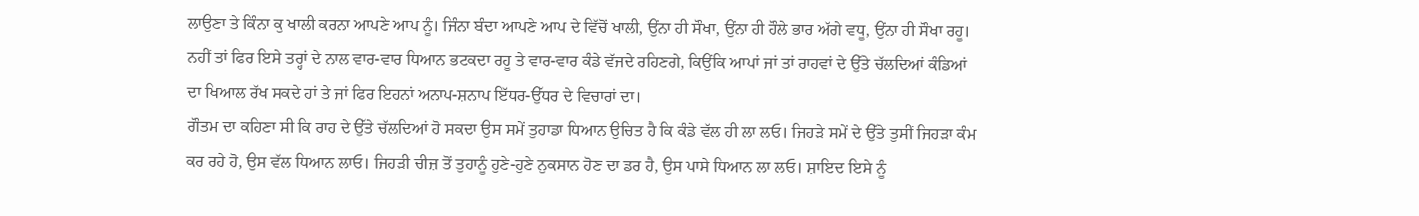ਲਾਉਣਾ ਤੇ ਕਿੰਨਾ ਕੁ ਖਾਲੀ ਕਰਨਾ ਆਪਣੇ ਆਪ ਨੂੰ। ਜਿੰਨਾ ਬੰਦਾ ਆਪਣੇ ਆਪ ਦੇ ਵਿੱਚੋਂ ਖਾਲੀ, ਉਂਨਾ ਹੀ ਸੌਖਾ, ਉਂਨਾ ਹੀ ਹੌਲੇ ਭਾਰ ਅੱਗੇ ਵਧੂ, ਉਂਨਾ ਹੀ ਸੌਖਾ ਰਹੂ। ਨਹੀਂ ਤਾਂ ਫਿਰ ਇਸੇ ਤਰ੍ਹਾਂ ਦੇ ਨਾਲ ਵਾਰ-ਵਾਰ ਧਿਆਨ ਭਟਕਦਾ ਰਹੂ ਤੇ ਵਾਰ-ਵਾਰ ਕੰਡੇ ਵੱਜਦੇ ਰਹਿਣਗੇ, ਕਿਉਂਕਿ ਆਪਾਂ ਜਾਂ ਤਾਂ ਰਾਹਵਾਂ ਦੇ ਉੱਤੇ ਚੱਲਦਿਆਂ ਕੰਡਿਆਂ ਦਾ ਖਿਆਲ ਰੱਖ ਸਕਦੇ ਹਾਂ ਤੇ ਜਾਂ ਫਿਰ ਇਹਨਾਂ ਅਨਾਪ-ਸ਼ਨਾਪ ਇੱਧਰ-ਉੱਧਰ ਦੇ ਵਿਚਾਰਾਂ ਦਾ।
ਗੌਤਮ ਦਾ ਕਹਿਣਾ ਸੀ ਕਿ ਰਾਹ ਦੇ ਉੱਤੇ ਚੱਲਦਿਆਂ ਹੋ ਸਕਦਾ ਉਸ ਸਮੇਂ ਤੁਹਾਡਾ ਧਿਆਨ ਉਚਿਤ ਹੈ ਕਿ ਕੰਡੇ ਵੱਲ ਹੀ ਲਾ ਲਓ। ਜਿਹੜੇ ਸਮੇਂ ਦੇ ਉੱਤੇ ਤੁਸੀਂ ਜਿਹੜਾ ਕੰਮ ਕਰ ਰਹੇ ਹੋ, ਉਸ ਵੱਲ ਧਿਆਨ ਲਾਓ। ਜਿਹੜੀ ਚੀਜ਼ ਤੋਂ ਤੁਹਾਨੂੰ ਹੁਣੇ-ਹੁਣੇ ਨੁਕਸਾਨ ਹੋਣ ਦਾ ਡਰ ਹੈ, ਉਸ ਪਾਸੇ ਧਿਆਨ ਲਾ ਲਓ। ਸ਼ਾਇਦ ਇਸੇ ਨੂੰ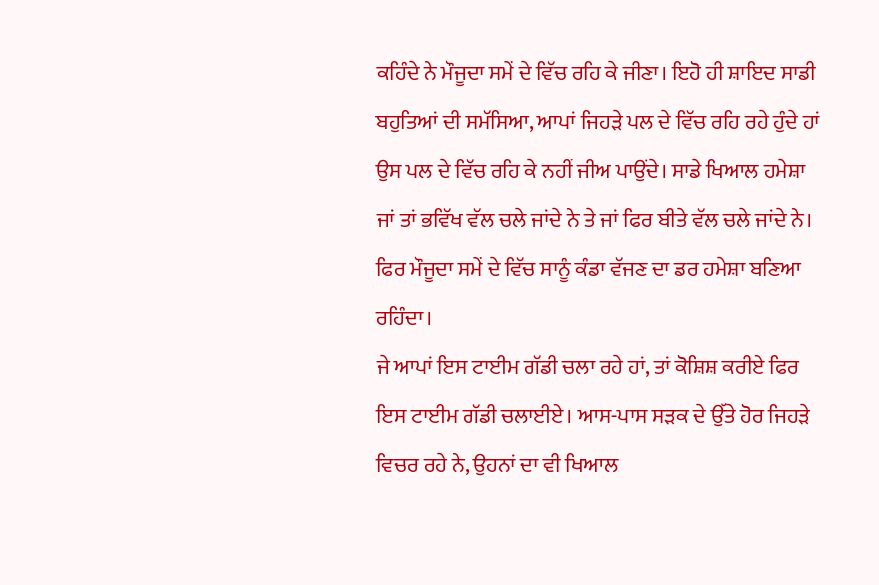ਕਹਿੰਦੇ ਨੇ ਮੌਜੂਦਾ ਸਮੇਂ ਦੇ ਵਿੱਚ ਰਹਿ ਕੇ ਜੀਣਾ। ਇਹੋ ਹੀ ਸ਼ਾਇਦ ਸਾਡੀ ਬਹੁਤਿਆਂ ਦੀ ਸਮੱਸਿਆ, ਆਪਾਂ ਜਿਹੜੇ ਪਲ ਦੇ ਵਿੱਚ ਰਹਿ ਰਹੇ ਹੁੰਦੇ ਹਾਂ ਉਸ ਪਲ ਦੇ ਵਿੱਚ ਰਹਿ ਕੇ ਨਹੀਂ ਜੀਅ ਪਾਉਂਦੇ। ਸਾਡੇ ਖਿਆਲ ਹਮੇਸ਼ਾ ਜਾਂ ਤਾਂ ਭਵਿੱਖ ਵੱਲ ਚਲੇ ਜਾਂਦੇ ਨੇ ਤੇ ਜਾਂ ਫਿਰ ਬੀਤੇ ਵੱਲ ਚਲੇ ਜਾਂਦੇ ਨੇ। ਫਿਰ ਮੌਜੂਦਾ ਸਮੇਂ ਦੇ ਵਿੱਚ ਸਾਨੂੰ ਕੰਡਾ ਵੱਜਣ ਦਾ ਡਰ ਹਮੇਸ਼ਾ ਬਣਿਆ ਰਹਿੰਦਾ।
ਜੇ ਆਪਾਂ ਇਸ ਟਾਈਮ ਗੱਡੀ ਚਲਾ ਰਹੇ ਹਾਂ, ਤਾਂ ਕੋਸ਼ਿਸ਼ ਕਰੀਏ ਫਿਰ ਇਸ ਟਾਈਮ ਗੱਡੀ ਚਲਾਈਏ। ਆਸ-ਪਾਸ ਸੜਕ ਦੇ ਉੱਤੇ ਹੋਰ ਜਿਹੜੇ ਵਿਚਰ ਰਹੇ ਨੇ, ਉਹਨਾਂ ਦਾ ਵੀ ਖਿਆਲ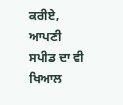ਕਰੀਏ, ਆਪਣੀ ਸਪੀਡ ਦਾ ਵੀ ਖਿਆਲ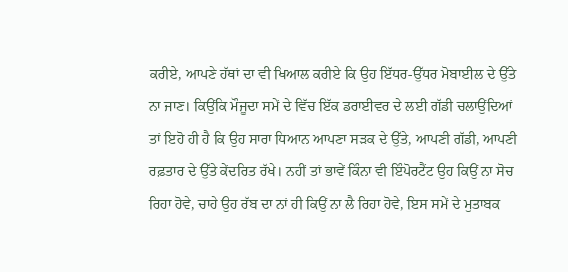ਕਰੀਏ, ਆਪਣੇ ਹੱਥਾਂ ਦਾ ਵੀ ਖਿਆਲ ਕਰੀਏ ਕਿ ਉਹ ਇੱਧਰ-ਉੱਧਰ ਮੋਬਾਈਲ ਦੇ ਉੱਤੇ ਨਾ ਜਾਣ। ਕਿਉਂਕਿ ਮੌਜੂਦਾ ਸਮੇਂ ਦੇ ਵਿੱਚ ਇੱਕ ਡਰਾਈਵਰ ਦੇ ਲਈ ਗੱਡੀ ਚਲਾਉਂਦਿਆਂ ਤਾਂ ਇਹੋ ਹੀ ਹੈ ਕਿ ਉਹ ਸਾਰਾ ਧਿਆਨ ਆਪਣਾ ਸੜਕ ਦੇ ਉੱਤੇ, ਆਪਣੀ ਗੱਡੀ, ਆਪਣੀ ਰਫ਼ਤਾਰ ਦੇ ਉੱਤੇ ਕੇਂਦਰਿਤ ਰੱਖੇ। ਨਹੀਂ ਤਾਂ ਭਾਵੇਂ ਕਿੰਨਾ ਵੀ ਇੰਪੋਰਟੈਂਟ ਉਹ ਕਿਉਂ ਨਾ ਸੋਚ ਰਿਹਾ ਹੋਵੇ, ਚਾਹੇ ਉਹ ਰੱਬ ਦਾ ਨਾਂ ਹੀ ਕਿਉਂ ਨਾ ਲੈ ਰਿਹਾ ਹੋਵੇ, ਇਸ ਸਮੇਂ ਦੇ ਮੁਤਾਬਕ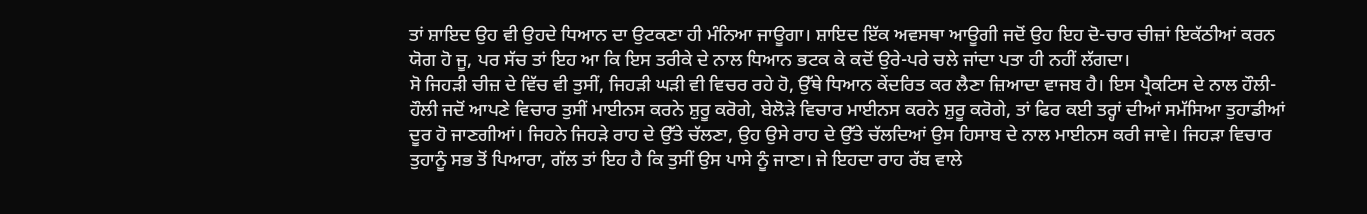ਤਾਂ ਸ਼ਾਇਦ ਉਹ ਵੀ ਉਹਦੇ ਧਿਆਨ ਦਾ ਉਟਕਣਾ ਹੀ ਮੰਨਿਆ ਜਾਊਗਾ। ਸ਼ਾਇਦ ਇੱਕ ਅਵਸਥਾ ਆਊਗੀ ਜਦੋਂ ਉਹ ਇਹ ਦੋ-ਚਾਰ ਚੀਜ਼ਾਂ ਇਕੱਠੀਆਂ ਕਰਨ ਯੋਗ ਹੋ ਜੂ, ਪਰ ਸੱਚ ਤਾਂ ਇਹ ਆ ਕਿ ਇਸ ਤਰੀਕੇ ਦੇ ਨਾਲ ਧਿਆਨ ਭਟਕ ਕੇ ਕਦੋਂ ਉਰੇ-ਪਰੇ ਚਲੇ ਜਾਂਦਾ ਪਤਾ ਹੀ ਨਹੀਂ ਲੱਗਦਾ।
ਸੋ ਜਿਹੜੀ ਚੀਜ਼ ਦੇ ਵਿੱਚ ਵੀ ਤੁਸੀਂ, ਜਿਹੜੀ ਘੜੀ ਵੀ ਵਿਚਰ ਰਹੇ ਹੋ, ਉੱਥੇ ਧਿਆਨ ਕੇਂਦਰਿਤ ਕਰ ਲੈਣਾ ਜ਼ਿਆਦਾ ਵਾਜਬ ਹੈ। ਇਸ ਪ੍ਰੈਕਟਿਸ ਦੇ ਨਾਲ ਹੌਲੀ-ਹੌਲੀ ਜਦੋਂ ਆਪਣੇ ਵਿਚਾਰ ਤੁਸੀਂ ਮਾਈਨਸ ਕਰਨੇ ਸ਼ੁਰੂ ਕਰੋਗੇ, ਬੇਲੋੜੇ ਵਿਚਾਰ ਮਾਈਨਸ ਕਰਨੇ ਸ਼ੁਰੂ ਕਰੋਗੇ, ਤਾਂ ਫਿਰ ਕਈ ਤਰ੍ਹਾਂ ਦੀਆਂ ਸਮੱਸਿਆ ਤੁਹਾਡੀਆਂ ਦੂਰ ਹੋ ਜਾਣਗੀਆਂ। ਜਿਹਨੇ ਜਿਹੜੇ ਰਾਹ ਦੇ ਉੱਤੇ ਚੱਲਣਾ, ਉਹ ਉਸੇ ਰਾਹ ਦੇ ਉੱਤੇ ਚੱਲਦਿਆਂ ਉਸ ਹਿਸਾਬ ਦੇ ਨਾਲ ਮਾਈਨਸ ਕਰੀ ਜਾਵੇ। ਜਿਹੜਾ ਵਿਚਾਰ ਤੁਹਾਨੂੰ ਸਭ ਤੋਂ ਪਿਆਰਾ, ਗੱਲ ਤਾਂ ਇਹ ਹੈ ਕਿ ਤੁਸੀਂ ਉਸ ਪਾਸੇ ਨੂੰ ਜਾਣਾ। ਜੇ ਇਹਦਾ ਰਾਹ ਰੱਬ ਵਾਲੇ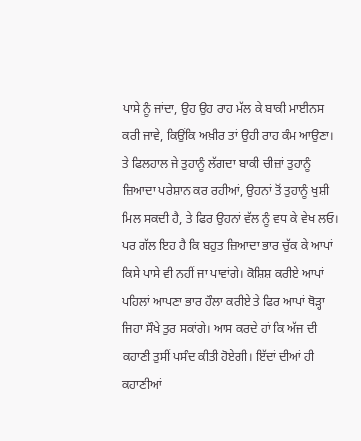ਪਾਸੇ ਨੂੰ ਜਾਂਦਾ, ਉਹ ਉਹ ਰਾਹ ਮੱਲ ਕੇ ਬਾਕੀ ਮਾਈਨਸ ਕਰੀ ਜਾਵੇ, ਕਿਉਂਕਿ ਅਖ਼ੀਰ ਤਾਂ ਉਹੀ ਰਾਹ ਕੰਮ ਆਉਣਾ। ਤੇ ਫਿਲਹਾਲ ਜੇ ਤੁਹਾਨੂੰ ਲੱਗਦਾ ਬਾਕੀ ਚੀਜ਼ਾਂ ਤੁਹਾਨੂੰ ਜ਼ਿਆਦਾ ਪਰੇਸ਼ਾਨ ਕਰ ਰਹੀਆਂ, ਉਹਨਾਂ ਤੋਂ ਤੁਹਾਨੂੰ ਖੁਸ਼ੀ ਮਿਲ ਸਕਦੀ ਹੈ, ਤੇ ਫਿਰ ਉਹਨਾਂ ਵੱਲ ਨੂੰ ਵਧ ਕੇ ਵੇਖ ਲਓ। ਪਰ ਗੱਲ ਇਹ ਹੈ ਕਿ ਬਹੁਤ ਜ਼ਿਆਦਾ ਭਾਰ ਚੁੱਕ ਕੇ ਆਪਾਂ ਕਿਸੇ ਪਾਸੇ ਵੀ ਨਹੀਂ ਜਾ ਪਾਵਾਂਗੇ। ਕੋਸ਼ਿਸ਼ ਕਰੀਏ ਆਪਾਂ ਪਹਿਲਾਂ ਆਪਣਾ ਭਾਰ ਹੌਲਾ ਕਰੀਏ ਤੇ ਫਿਰ ਆਪਾਂ ਥੋੜ੍ਹਾ ਜਿਹਾ ਸੌਖੇ ਤੁਰ ਸਕਾਂਗੇ। ਆਸ ਕਰਦੇ ਹਾਂ ਕਿ ਅੱਜ ਦੀ ਕਹਾਣੀ ਤੁਸੀਂ ਪਸੰਦ ਕੀਤੀ ਹੋਏਗੀ। ਇੱਦਾਂ ਦੀਆਂ ਹੀ ਕਹਾਣੀਆਂ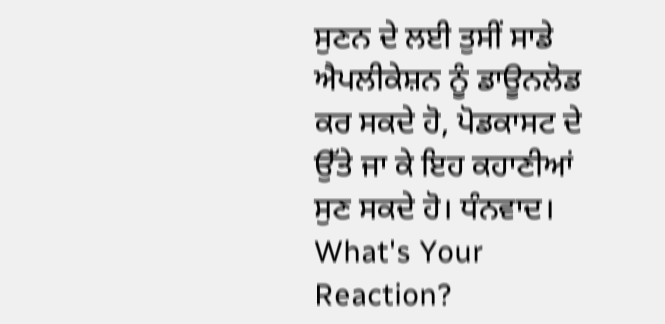ਸੁਣਨ ਦੇ ਲਈ ਤੁਸੀਂ ਸਾਡੇ ਐਪਲੀਕੇਸ਼ਨ ਨੂੰ ਡਾਊਨਲੋਡ ਕਰ ਸਕਦੇ ਹੋ, ਪੋਡਕਾਸਟ ਦੇ ਉੱਤੇ ਜਾ ਕੇ ਇਹ ਕਹਾਣੀਆਂ ਸੁਣ ਸਕਦੇ ਹੋ। ਧੰਨਵਾਦ।
What's Your Reaction?